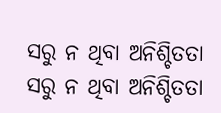ସରୁ ନ ଥିବା ଅନିଶ୍ଚିତତା
ସରୁ ନ ଥିବା ଅନିଶ୍ଚିତତା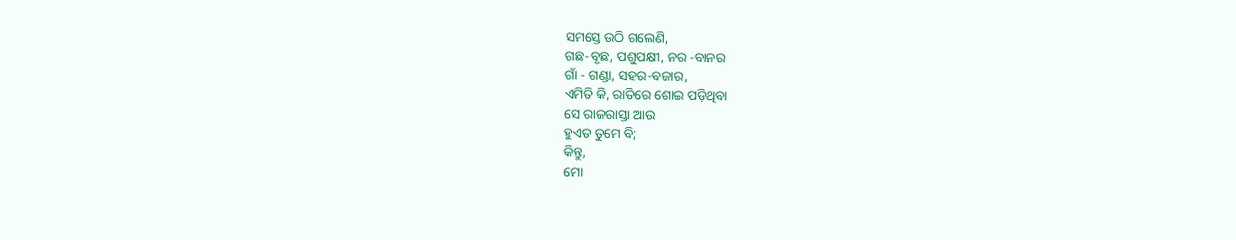ସମସ୍ତେ ଉଠି ଗଲେଣି,
ଗଛ-ବୃଛ, ପଶୁପକ୍ଷୀ, ନର -ବାନର
ଗାଁ - ଗଣ୍ଡା, ସହର-ବଜାର,
ଏମିତି କି, ରାତିରେ ଶୋଇ ପଡ଼ିଥିବା
ସେ ରାଜରାସ୍ତା ଆଉ
ହୁଏତ ତୁମେ ବି;
କିନ୍ତୁ,
ମୋ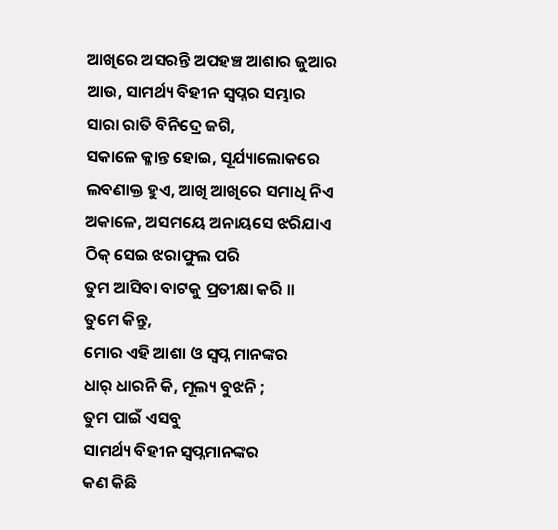ଆଖିରେ ଅସରନ୍ତି ଅପହଞ୍ଚ ଆଶାର ଜୁଆର
ଆଉ, ସାମର୍ଥ୍ୟ ବିହୀନ ସ୍ୱପ୍ନର ସମ୍ଭାର
ସାରା ରାତି ବିନିଦ୍ରେ ଜଗି,
ସକାଳେ କ୍ଳାନ୍ତ ହୋଇ, ସୂର୍ଯ୍ୟାଲୋକରେ
ଲବଣାକ୍ତ ହୁଏ, ଆଖି ଆଖିରେ ସମାଧି ନିଏ
ଅକାଳେ, ଅସମୟେ ଅନାୟସେ ଝରିଯାଏ
ଠିକ୍ ସେଇ ଝରାଫୁଲ ପରି
ତୁମ ଆସିବା ବାଟକୁ ପ୍ରତୀକ୍ଷା କରି ।।
ତୁମେ କିନ୍ତୁ,
ମୋର ଏହି ଆଶା ଓ ସ୍ବପ୍ନ ମାନଙ୍କର
ଧାର୍ ଧାରନି କି, ମୂଲ୍ୟ ବୁଝନି ;
ତୁମ ପାଇଁ ଏସବୁ
ସାମର୍ଥ୍ୟ ବିହୀନ ସ୍ବପ୍ନମାନଙ୍କର
କଣ କିଛି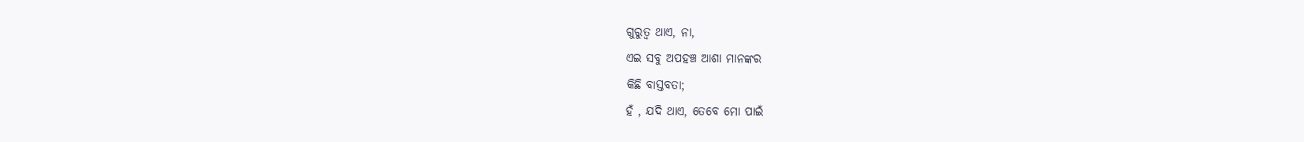ଗୁରୁତ୍ୱ ଥାଏ, ନା,
ଏଇ ସବୁ ଅପହଞ୍ଚ ଆଶା ମାନଙ୍କର
କିଛି ବାସ୍ତବତା;
ହଁ , ଯଦି ଥାଏ, ତେବେ ମୋ ପାଇଁ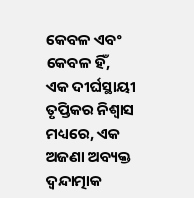କେବଳ ଏବଂ କେବଳ ହିଁ,
ଏକ ଦୀର୍ଘସ୍ଥାୟୀ ତୃପ୍ତିକର ନିଶ୍ୱାସ
ମଧ୍ୟରେ, ଏକ ଅଜଣା ଅବ୍ୟକ୍ତ
ଦ୍ବନ୍ଦାତ୍ମାକ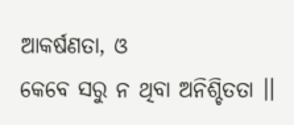ଆକର୍ଷଣତା, ଓ
କେବେ ସରୁ ନ ଥିବା ଅନିଶ୍ଚିତତା ।।